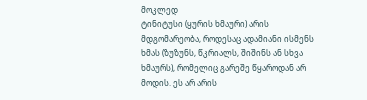მოკლედ
ტინიტუსი (ყურის ხმაური) არის მდგომარეობა, როდესაც ადამიანი ისმენს ხმას (ზუზუნს, წკრიალს, შიშინს ან სხვა ხმაურს), რომელიც გარეშე წყაროდან არ მოდის. ეს არ არის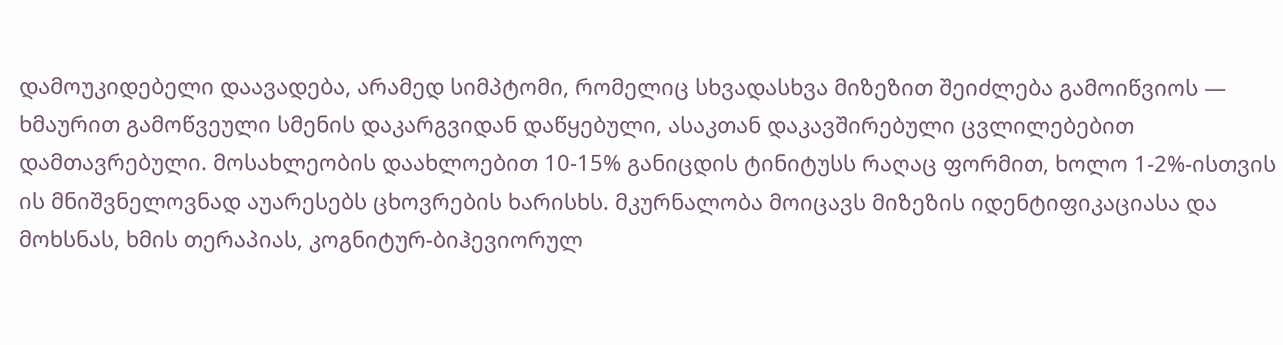დამოუკიდებელი დაავადება, არამედ სიმპტომი, რომელიც სხვადასხვა მიზეზით შეიძლება გამოიწვიოს — ხმაურით გამოწვეული სმენის დაკარგვიდან დაწყებული, ასაკთან დაკავშირებული ცვლილებებით დამთავრებული. მოსახლეობის დაახლოებით 10-15% განიცდის ტინიტუსს რაღაც ფორმით, ხოლო 1-2%-ისთვის ის მნიშვნელოვნად აუარესებს ცხოვრების ხარისხს. მკურნალობა მოიცავს მიზეზის იდენტიფიკაციასა და მოხსნას, ხმის თერაპიას, კოგნიტურ-ბიჰევიორულ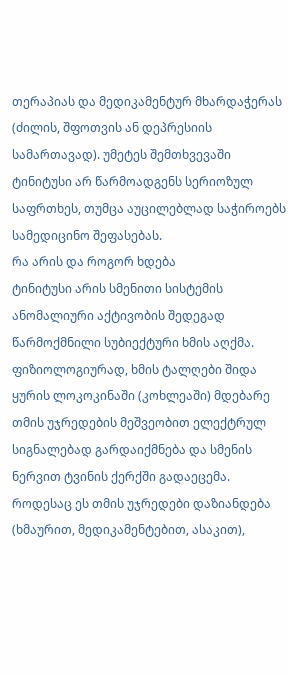თერაპიას და მედიკამენტურ მხარდაჭერას (ძილის, შფოთვის ან დეპრესიის სამართავად). უმეტეს შემთხვევაში ტინიტუსი არ წარმოადგენს სერიოზულ საფრთხეს, თუმცა აუცილებლად საჭიროებს სამედიცინო შეფასებას.
რა არის და როგორ ხდება
ტინიტუსი არის სმენითი სისტემის ანომალიური აქტივობის შედეგად წარმოქმნილი სუბიექტური ხმის აღქმა. ფიზიოლოგიურად, ხმის ტალღები შიდა ყურის ლოკოკინაში (კოხლეაში) მდებარე თმის უჯრედების მეშვეობით ელექტრულ სიგნალებად გარდაიქმნება და სმენის ნერვით ტვინის ქერქში გადაეცემა. როდესაც ეს თმის უჯრედები დაზიანდება (ხმაურით, მედიკამენტებით, ასაკით),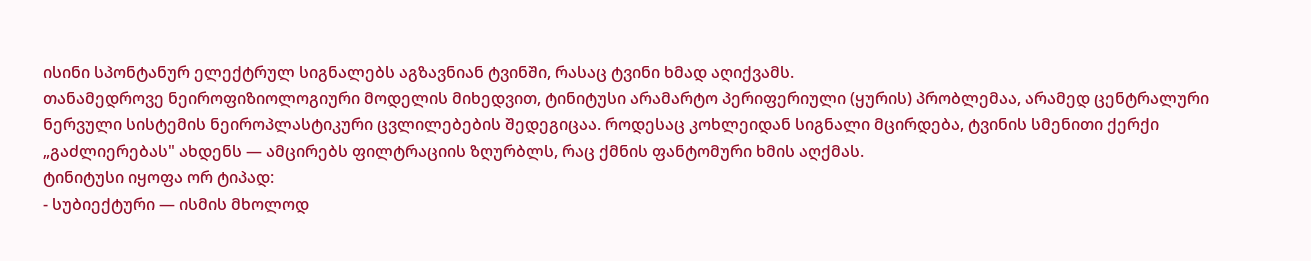ისინი სპონტანურ ელექტრულ სიგნალებს აგზავნიან ტვინში, რასაც ტვინი ხმად აღიქვამს.
თანამედროვე ნეიროფიზიოლოგიური მოდელის მიხედვით, ტინიტუსი არამარტო პერიფერიული (ყურის) პრობლემაა, არამედ ცენტრალური ნერვული სისტემის ნეიროპლასტიკური ცვლილებების შედეგიცაა. როდესაც კოხლეიდან სიგნალი მცირდება, ტვინის სმენითი ქერქი „გაძლიერებას" ახდენს — ამცირებს ფილტრაციის ზღურბლს, რაც ქმნის ფანტომური ხმის აღქმას.
ტინიტუსი იყოფა ორ ტიპად:
- სუბიექტური — ისმის მხოლოდ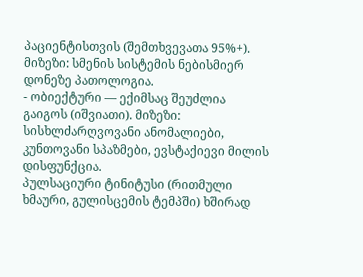პაციენტისთვის (შემთხვევათა 95%+). მიზეზი: სმენის სისტემის ნებისმიერ დონეზე პათოლოგია.
- ობიექტური — ექიმსაც შეუძლია გაიგოს (იშვიათი). მიზეზი: სისხლძარღვოვანი ანომალიები, კუნთოვანი სპაზმები, ევსტაქიევი მილის დისფუნქცია.
პულსაციური ტინიტუსი (რითმული ხმაური, გულისცემის ტემპში) ხშირად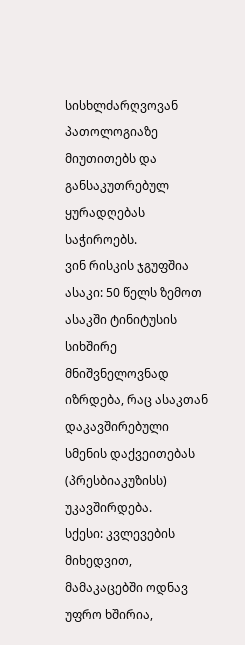სისხლძარღვოვან პათოლოგიაზე მიუთითებს და განსაკუთრებულ ყურადღებას საჭიროებს.
ვინ რისკის ჯგუფშია
ასაკი: 50 წელს ზემოთ ასაკში ტინიტუსის სიხშირე მნიშვნელოვნად იზრდება, რაც ასაკთან დაკავშირებული სმენის დაქვეითებას (პრესბიაკუზისს) უკავშირდება.
სქესი: კვლევების მიხედვით, მამაკაცებში ოდნავ უფრო ხშირია,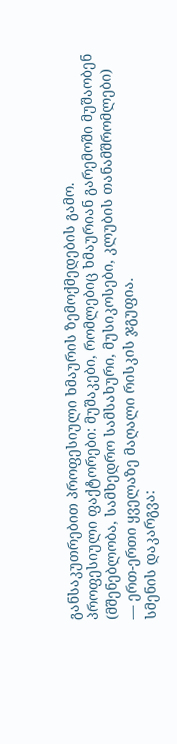განსაკუთრებით პროფესიული ხმაურის ზემოქმედების გამო.
პროფესიული ფაქტორები: მუშაკები, რომლებიც ხმაურიან გარემოში მუშაობენ (მშენებლობა, სამხედრო სამსახური, მუსიკოსები, კლუბის თანამშრომლები) — ერთ-ერთი ყველაზე მაღალი რისკის ჯგუფია.
სმენის დაკარგვა: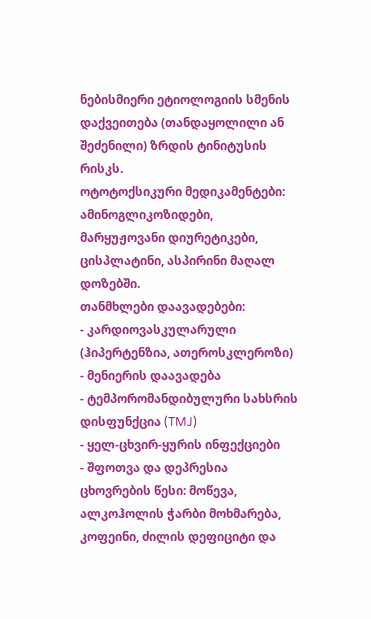ნებისმიერი ეტიოლოგიის სმენის დაქვეითება (თანდაყოლილი ან შეძენილი) ზრდის ტინიტუსის რისკს.
ოტოტოქსიკური მედიკამენტები: ამინოგლიკოზიდები, მარყუჟოვანი დიურეტიკები, ცისპლატინი, ასპირინი მაღალ დოზებში.
თანმხლები დაავადებები:
- კარდიოვასკულარული (ჰიპერტენზია, ათეროსკლეროზი)
- მენიერის დაავადება
- ტემპორომანდიბულური სახსრის დისფუნქცია (TMJ)
- ყელ-ცხვირ-ყურის ინფექციები
- შფოთვა და დეპრესია
ცხოვრების წესი: მოწევა, ალკოჰოლის ჭარბი მოხმარება, კოფეინი, ძილის დეფიციტი და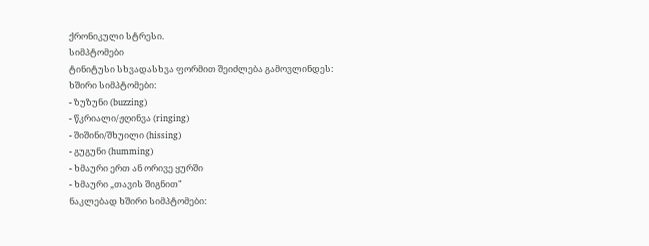ქრონიკული სტრესი.
სიმპტომები
ტინიტუსი სხვადასხვა ფორმით შეიძლება გამოვლინდეს:
ხშირი სიმპტომები:
- ზუზუნი (buzzing)
- წკრიალი/ჟღინვა (ringing)
- შიშინი/შხუილი (hissing)
- გუგუნი (humming)
- ხმაური ერთ ან ორივე ყურში
- ხმაური „თავის შიგნით"
ნაკლებად ხშირი სიმპტომები: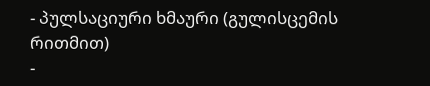- პულსაციური ხმაური (გულისცემის რითმით)
-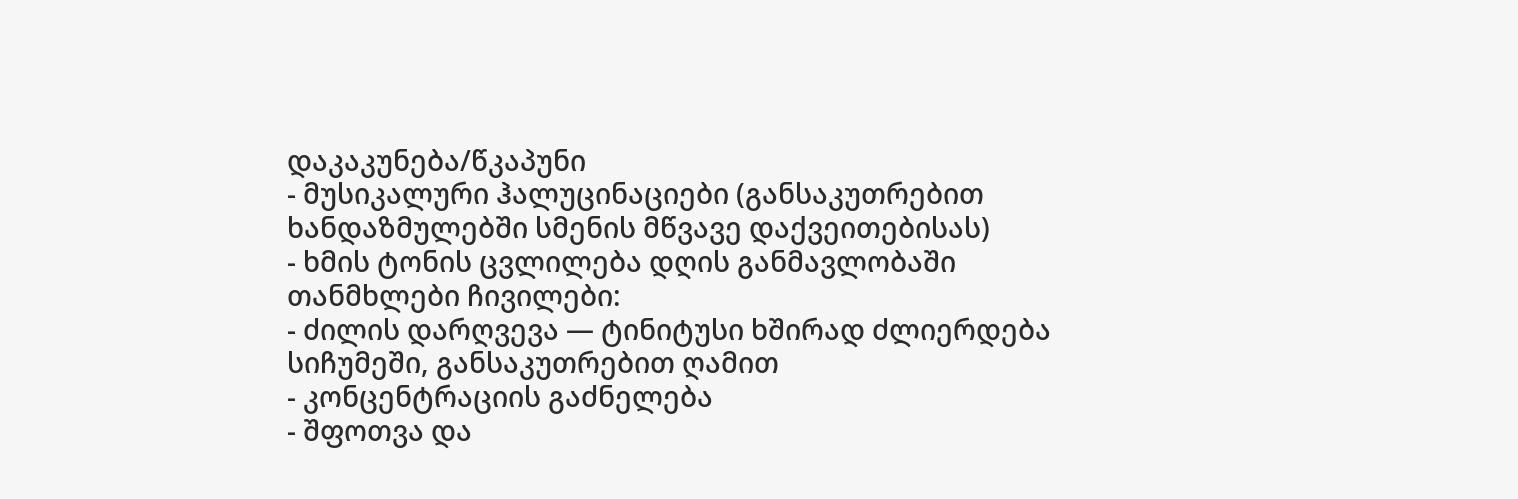დაკაკუნება/წკაპუნი
- მუსიკალური ჰალუცინაციები (განსაკუთრებით ხანდაზმულებში სმენის მწვავე დაქვეითებისას)
- ხმის ტონის ცვლილება დღის განმავლობაში
თანმხლები ჩივილები:
- ძილის დარღვევა — ტინიტუსი ხშირად ძლიერდება სიჩუმეში, განსაკუთრებით ღამით
- კონცენტრაციის გაძნელება
- შფოთვა და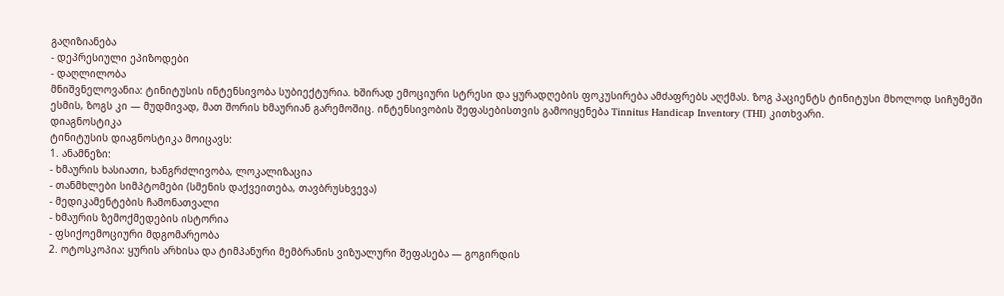გაღიზიანება
- დეპრესიული ეპიზოდები
- დაღლილობა
მნიშვნელოვანია: ტინიტუსის ინტენსივობა სუბიექტურია. ხშირად ემოციური სტრესი და ყურადღების ფოკუსირება ამძაფრებს აღქმას. ზოგ პაციენტს ტინიტუსი მხოლოდ სიჩუმეში ესმის, ზოგს კი — მუდმივად, მათ შორის ხმაურიან გარემოშიც. ინტენსივობის შეფასებისთვის გამოიყენება Tinnitus Handicap Inventory (THI) კითხვარი.
დიაგნოსტიკა
ტინიტუსის დიაგნოსტიკა მოიცავს:
1. ანამნეზი:
- ხმაურის ხასიათი, ხანგრძლივობა, ლოკალიზაცია
- თანმხლები სიმპტომები (სმენის დაქვეითება, თავბრუსხვევა)
- მედიკამენტების ჩამონათვალი
- ხმაურის ზემოქმედების ისტორია
- ფსიქოემოციური მდგომარეობა
2. ოტოსკოპია: ყურის არხისა და ტიმპანური მემბრანის ვიზუალური შეფასება — გოგირდის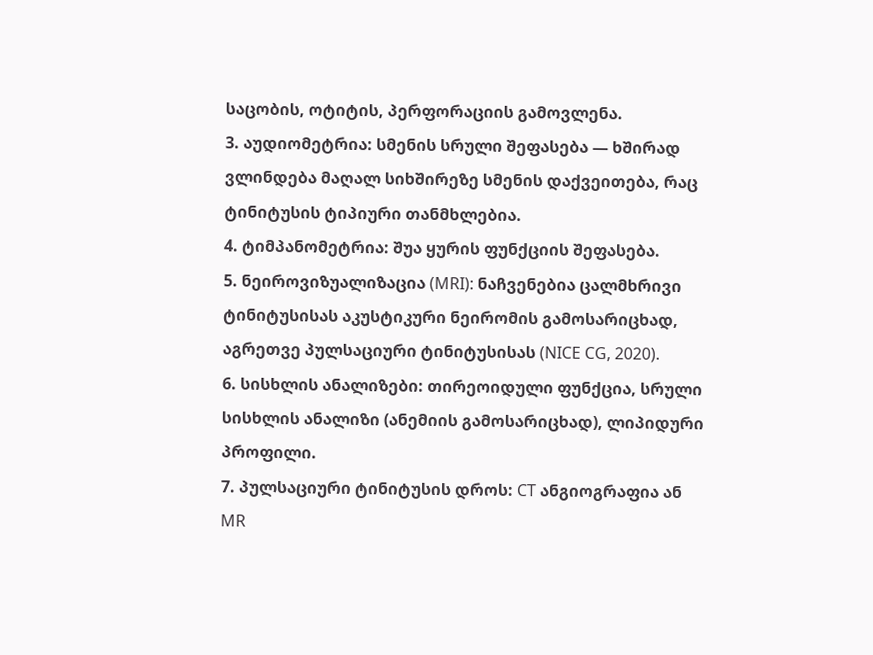საცობის, ოტიტის, პერფორაციის გამოვლენა.
3. აუდიომეტრია: სმენის სრული შეფასება — ხშირად ვლინდება მაღალ სიხშირეზე სმენის დაქვეითება, რაც ტინიტუსის ტიპიური თანმხლებია.
4. ტიმპანომეტრია: შუა ყურის ფუნქციის შეფასება.
5. ნეიროვიზუალიზაცია (MRI): ნაჩვენებია ცალმხრივი ტინიტუსისას აკუსტიკური ნეირომის გამოსარიცხად, აგრეთვე პულსაციური ტინიტუსისას (NICE CG, 2020).
6. სისხლის ანალიზები: თირეოიდული ფუნქცია, სრული სისხლის ანალიზი (ანემიის გამოსარიცხად), ლიპიდური პროფილი.
7. პულსაციური ტინიტუსის დროს: CT ანგიოგრაფია ან MR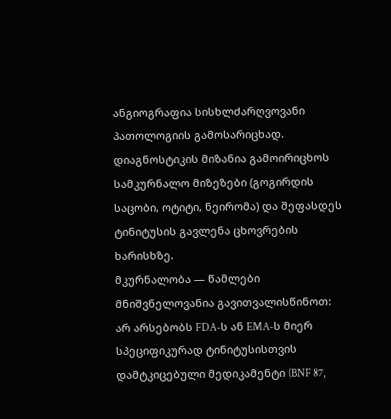ანგიოგრაფია სისხლძარღვოვანი პათოლოგიის გამოსარიცხად.
დიაგნოსტიკის მიზანია გამოირიცხოს სამკურნალო მიზეზები (გოგირდის საცობი, ოტიტი, ნეირომა) და შეფასდეს ტინიტუსის გავლენა ცხოვრების ხარისხზე.
მკურნალობა — წამლები
მნიშვნელოვანია გავითვალისწინოთ: არ არსებობს FDA-ს ან EMA-ს მიერ სპეციფიკურად ტინიტუსისთვის დამტკიცებული მედიკამენტი (BNF 87,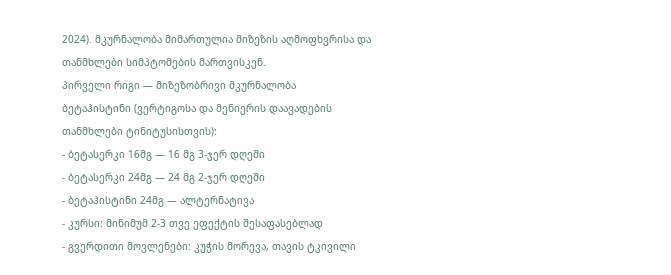2024). მკურნალობა მიმართულია მიზეზის აღმოფხვრისა და თანმხლები სიმპტომების მართვისკენ.
პირველი რიგი — მიზეზობრივი მკურნალობა
ბეტაჰისტინი (ვერტიგოსა და მენიერის დაავადების თანმხლები ტინიტუსისთვის):
- ბეტასერკი 16მგ — 16 მგ 3-ჯერ დღეში
- ბეტასერკი 24მგ — 24 მგ 2-ჯერ დღეში
- ბეტაჰისტინი 24მგ — ალტერნატივა
- კურსი: მინიმუმ 2-3 თვე ეფექტის შესაფასებლად
- გვერდითი მოვლენები: კუჭის მორევა, თავის ტკივილი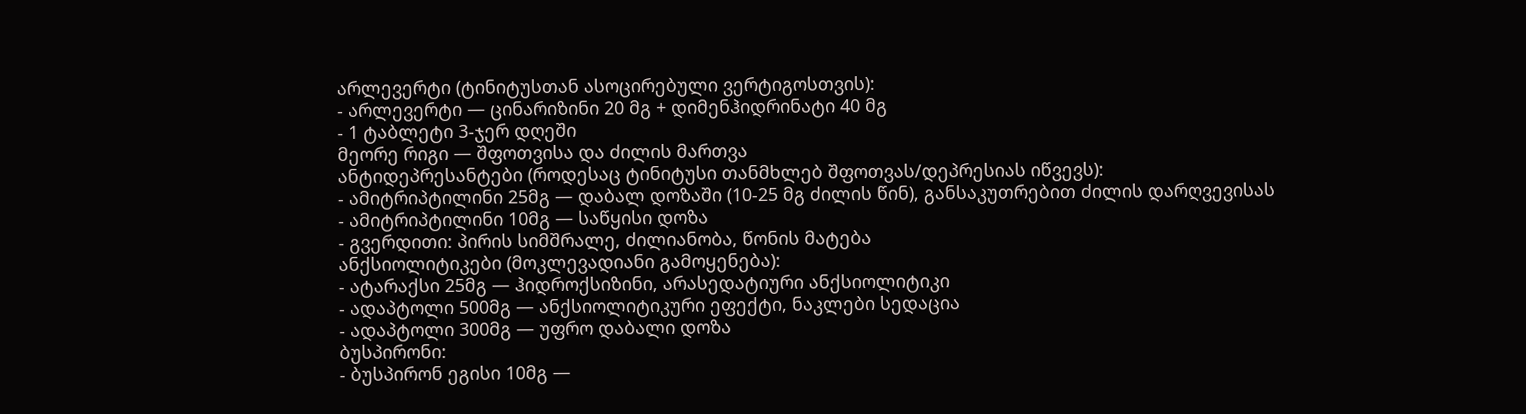არლევერტი (ტინიტუსთან ასოცირებული ვერტიგოსთვის):
- არლევერტი — ცინარიზინი 20 მგ + დიმენჰიდრინატი 40 მგ
- 1 ტაბლეტი 3-ჯერ დღეში
მეორე რიგი — შფოთვისა და ძილის მართვა
ანტიდეპრესანტები (როდესაც ტინიტუსი თანმხლებ შფოთვას/დეპრესიას იწვევს):
- ამიტრიპტილინი 25მგ — დაბალ დოზაში (10-25 მგ ძილის წინ), განსაკუთრებით ძილის დარღვევისას
- ამიტრიპტილინი 10მგ — საწყისი დოზა
- გვერდითი: პირის სიმშრალე, ძილიანობა, წონის მატება
ანქსიოლიტიკები (მოკლევადიანი გამოყენება):
- ატარაქსი 25მგ — ჰიდროქსიზინი, არასედატიური ანქსიოლიტიკი
- ადაპტოლი 500მგ — ანქსიოლიტიკური ეფექტი, ნაკლები სედაცია
- ადაპტოლი 300მგ — უფრო დაბალი დოზა
ბუსპირონი:
- ბუსპირონ ეგისი 10მგ —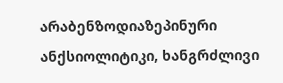არაბენზოდიაზეპინური ანქსიოლიტიკი, ხანგრძლივი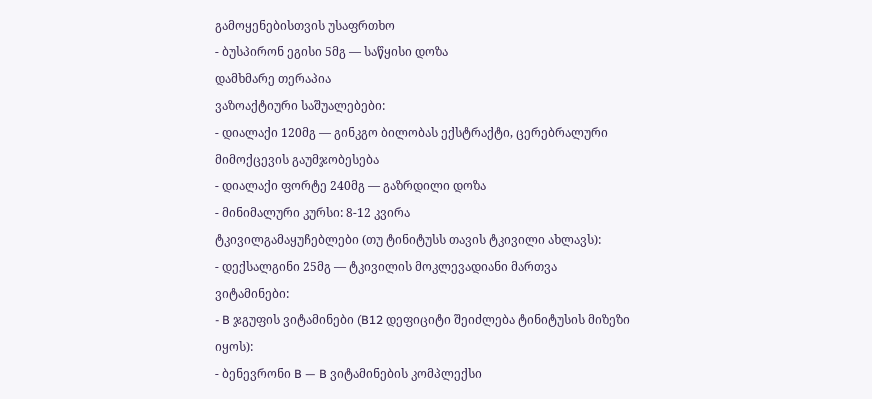გამოყენებისთვის უსაფრთხო
- ბუსპირონ ეგისი 5მგ — საწყისი დოზა
დამხმარე თერაპია
ვაზოაქტიური საშუალებები:
- დიალაქი 120მგ — გინკგო ბილობას ექსტრაქტი, ცერებრალური მიმოქცევის გაუმჯობესება
- დიალაქი ფორტე 240მგ — გაზრდილი დოზა
- მინიმალური კურსი: 8-12 კვირა
ტკივილგამაყუჩებლები (თუ ტინიტუსს თავის ტკივილი ახლავს):
- დექსალგინი 25მგ — ტკივილის მოკლევადიანი მართვა
ვიტამინები:
- B ჯგუფის ვიტამინები (B12 დეფიციტი შეიძლება ტინიტუსის მიზეზი იყოს):
- ბენევრონი B — B ვიტამინების კომპლექსი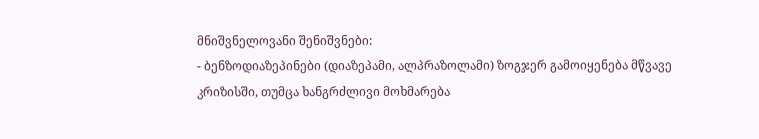მნიშვნელოვანი შენიშვნები:
- ბენზოდიაზეპინები (დიაზეპამი, ალპრაზოლამი) ზოგჯერ გამოიყენება მწვავე კრიზისში, თუმცა ხანგრძლივი მოხმარება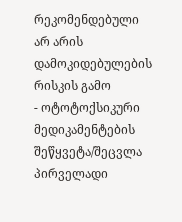რეკომენდებული არ არის დამოკიდებულების რისკის გამო
- ოტოტოქსიკური მედიკამენტების შეწყვეტა/შეცვლა პირველადი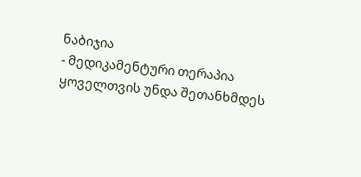ნაბიჯია
- მედიკამენტური თერაპია ყოველთვის უნდა შეთანხმდეს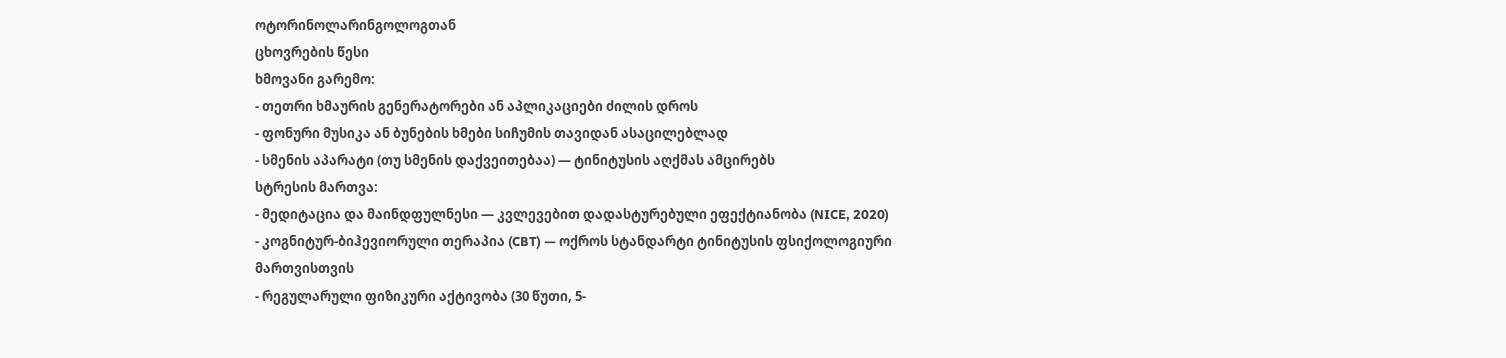ოტორინოლარინგოლოგთან
ცხოვრების წესი
ხმოვანი გარემო:
- თეთრი ხმაურის გენერატორები ან აპლიკაციები ძილის დროს
- ფონური მუსიკა ან ბუნების ხმები სიჩუმის თავიდან ასაცილებლად
- სმენის აპარატი (თუ სმენის დაქვეითებაა) — ტინიტუსის აღქმას ამცირებს
სტრესის მართვა:
- მედიტაცია და მაინდფულნესი — კვლევებით დადასტურებული ეფექტიანობა (NICE, 2020)
- კოგნიტურ-ბიჰევიორული თერაპია (CBT) — ოქროს სტანდარტი ტინიტუსის ფსიქოლოგიური მართვისთვის
- რეგულარული ფიზიკური აქტივობა (30 წუთი, 5-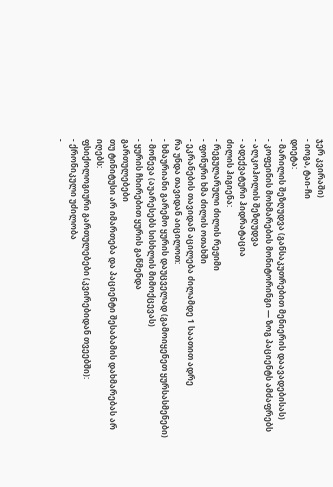ჯერ კვირაში)
- იოგა, ტაი-ჩი
დიეტა:
- მარილის შეზღუდვა (განსაკუთრებით მენიერის დაავადებისას)
- კოფეინის მოხმარების მონიტორინგი — ზოგ პაციენტს ამძაფრებს
- ალკოჰოლის შეზღუდვა
- ადექვატური ჰიდრატაცია
ძილის ჰიგიენა:
- რეგულარული ძილის რეჟიმი
- ფონური ხმა ძილის ოთახში
- ეკრანების თავიდან აცილება ძილამდე 1 საათით ადრე
რა უნდა თავიდან აიცილოთ:
- ხმაურიანი გარემო ყურის დაუცველად (გამოიყენეთ ყურსასმენები)
- მოწევა (აუარესებს სისხლის მიმოქცევას)
- ყურის ჩხირებით ყურის გაწმენდა
გართულებები
თუ ტინიტუსი არ იმართება და პაციენტი შესაბამის დახმარებას არ იღებს:
ფსიქოლოგიური გართულებები (კვირებიდან თვეებში):
- ქრონიკული უძილობა
-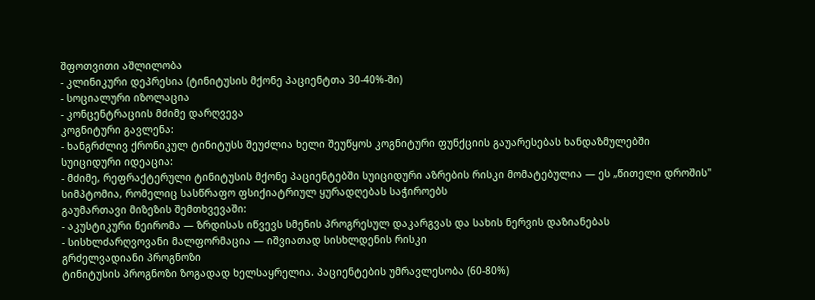შფოთვითი აშლილობა
- კლინიკური დეპრესია (ტინიტუსის მქონე პაციენტთა 30-40%-ში)
- სოციალური იზოლაცია
- კონცენტრაციის მძიმე დარღვევა
კოგნიტური გავლენა:
- ხანგრძლივ ქრონიკულ ტინიტუსს შეუძლია ხელი შეუწყოს კოგნიტური ფუნქციის გაუარესებას ხანდაზმულებში
სუიციდური იდეაცია:
- მძიმე, რეფრაქტერული ტინიტუსის მქონე პაციენტებში სუიციდური აზრების რისკი მომატებულია — ეს „წითელი დროშის" სიმპტომია, რომელიც სასწრაფო ფსიქიატრიულ ყურადღებას საჭიროებს
გაუმართავი მიზეზის შემთხვევაში:
- აკუსტიკური ნეირომა — ზრდისას იწვევს სმენის პროგრესულ დაკარგვას და სახის ნერვის დაზიანებას
- სისხლძარღვოვანი მალფორმაცია — იშვიათად სისხლდენის რისკი
გრძელვადიანი პროგნოზი
ტინიტუსის პროგნოზი ზოგადად ხელსაყრელია. პაციენტების უმრავლესობა (60-80%)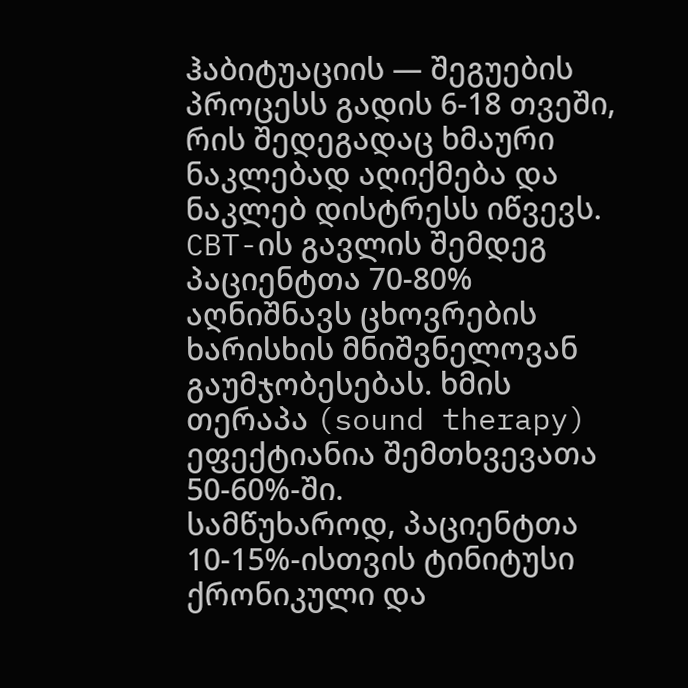ჰაბიტუაციის — შეგუების პროცესს გადის 6-18 თვეში, რის შედეგადაც ხმაური ნაკლებად აღიქმება და ნაკლებ დისტრესს იწვევს.
CBT-ის გავლის შემდეგ პაციენტთა 70-80% აღნიშნავს ცხოვრების ხარისხის მნიშვნელოვან გაუმჯობესებას. ხმის თერაპა (sound therapy) ეფექტიანია შემთხვევათა 50-60%-ში.
სამწუხაროდ, პაციენტთა 10-15%-ისთვის ტინიტუსი ქრონიკული და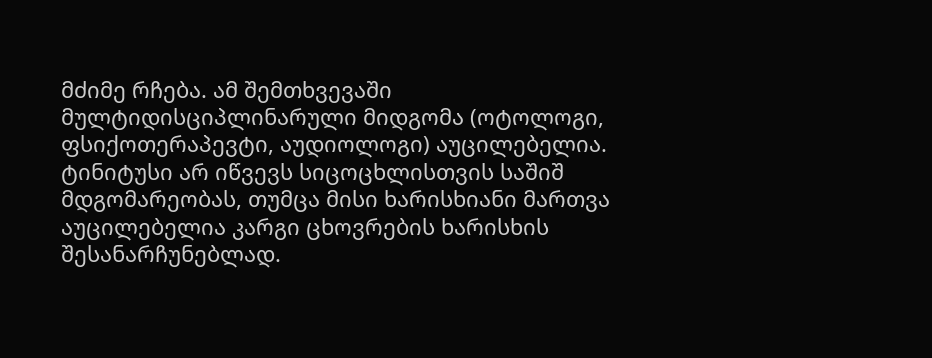მძიმე რჩება. ამ შემთხვევაში მულტიდისციპლინარული მიდგომა (ოტოლოგი, ფსიქოთერაპევტი, აუდიოლოგი) აუცილებელია.
ტინიტუსი არ იწვევს სიცოცხლისთვის საშიშ მდგომარეობას, თუმცა მისი ხარისხიანი მართვა აუცილებელია კარგი ცხოვრების ხარისხის შესანარჩუნებლად.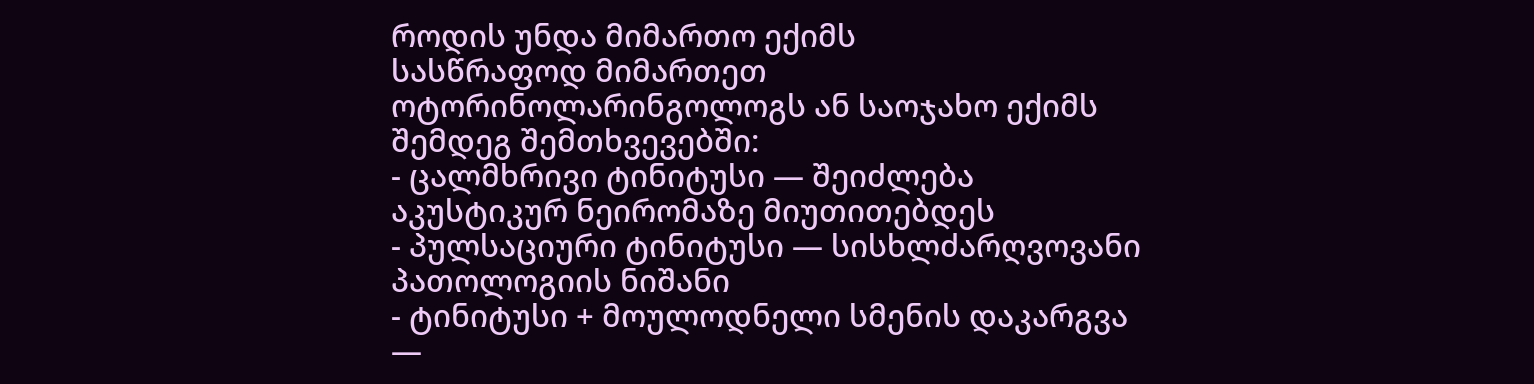როდის უნდა მიმართო ექიმს
სასწრაფოდ მიმართეთ ოტორინოლარინგოლოგს ან საოჯახო ექიმს შემდეგ შემთხვევებში:
- ცალმხრივი ტინიტუსი — შეიძლება აკუსტიკურ ნეირომაზე მიუთითებდეს
- პულსაციური ტინიტუსი — სისხლძარღვოვანი პათოლოგიის ნიშანი
- ტინიტუსი + მოულოდნელი სმენის დაკარგვა —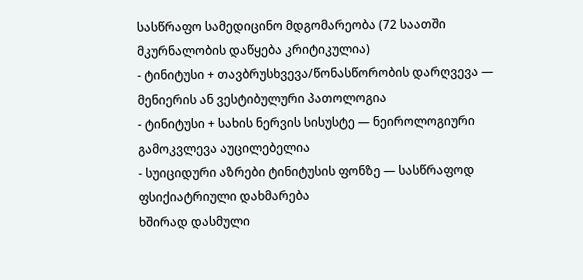სასწრაფო სამედიცინო მდგომარეობა (72 საათში მკურნალობის დაწყება კრიტიკულია)
- ტინიტუსი + თავბრუსხვევა/წონასწორობის დარღვევა — მენიერის ან ვესტიბულური პათოლოგია
- ტინიტუსი + სახის ნერვის სისუსტე — ნეიროლოგიური გამოკვლევა აუცილებელია
- სუიციდური აზრები ტინიტუსის ფონზე — სასწრაფოდ ფსიქიატრიული დახმარება
ხშირად დასმული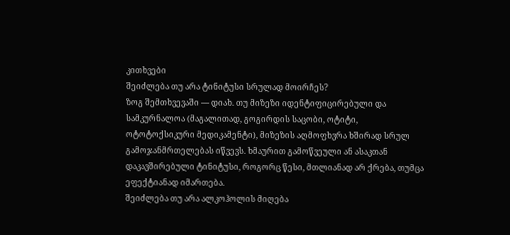კითხვები
შეიძლება თუ არა ტინიტუსი სრულად მოირჩეს?
ზოგ შემთხვევაში — დიახ. თუ მიზეზი იდენტიფიცირებული და სამკურნალოა (მაგალითად, გოგირდის საცობი, ოტიტი, ოტოტოქსიკური მედიკამენტი), მიზეზის აღმოფხვრა ხშირად სრულ გამოჯანმრთელებას იწვევს. ხმაურით გამოწვეული ან ასაკთან დაკავშირებული ტინიტუსი, როგორც წესი, მთლიანად არ ქრება, თუმცა ეფექტიანად იმართება.
შეიძლება თუ არა ალკოჰოლის მიღება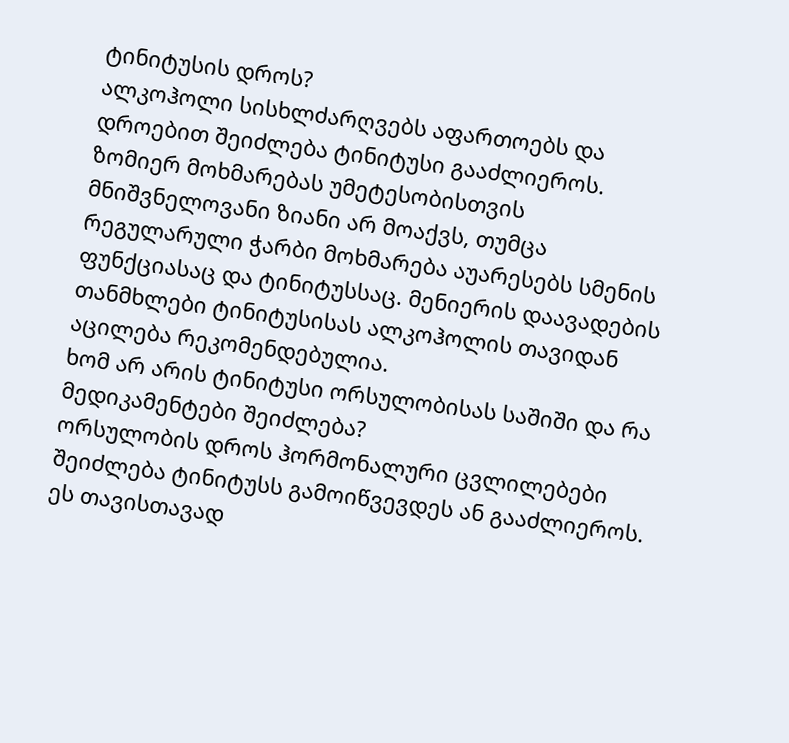ტინიტუსის დროს?
ალკოჰოლი სისხლძარღვებს აფართოებს და დროებით შეიძლება ტინიტუსი გააძლიეროს. ზომიერ მოხმარებას უმეტესობისთვის მნიშვნელოვანი ზიანი არ მოაქვს, თუმცა რეგულარული ჭარბი მოხმარება აუარესებს სმენის ფუნქციასაც და ტინიტუსსაც. მენიერის დაავადების თანმხლები ტინიტუსისას ალკოჰოლის თავიდან აცილება რეკომენდებულია.
ხომ არ არის ტინიტუსი ორსულობისას საშიში და რა მედიკამენტები შეიძლება?
ორსულობის დროს ჰორმონალური ცვლილებები შეიძლება ტინიტუსს გამოიწვევდეს ან გააძლიეროს. ეს თავისთავად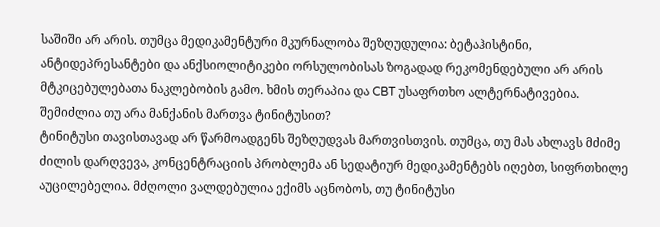საშიში არ არის. თუმცა მედიკამენტური მკურნალობა შეზღუდულია: ბეტაჰისტინი, ანტიდეპრესანტები და ანქსიოლიტიკები ორსულობისას ზოგადად რეკომენდებული არ არის მტკიცებულებათა ნაკლებობის გამო. ხმის თერაპია და CBT უსაფრთხო ალტერნატივებია.
შემიძლია თუ არა მანქანის მართვა ტინიტუსით?
ტინიტუსი თავისთავად არ წარმოადგენს შეზღუდვას მართვისთვის. თუმცა, თუ მას ახლავს მძიმე ძილის დარღვევა, კონცენტრაციის პრობლემა ან სედატიურ მედიკამენტებს იღებთ, სიფრთხილე აუცილებელია. მძღოლი ვალდებულია ექიმს აცნობოს, თუ ტინიტუსი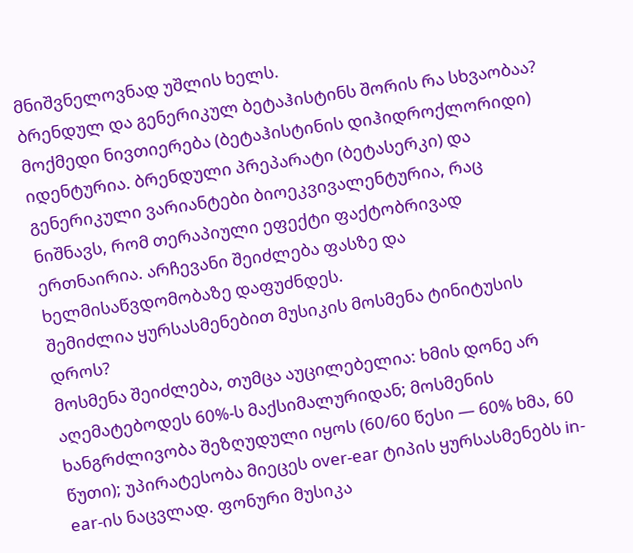მნიშვნელოვნად უშლის ხელს.
ბრენდულ და გენერიკულ ბეტაჰისტინს შორის რა სხვაობაა?
მოქმედი ნივთიერება (ბეტაჰისტინის დიჰიდროქლორიდი) იდენტურია. ბრენდული პრეპარატი (ბეტასერკი) და გენერიკული ვარიანტები ბიოეკვივალენტურია, რაც ნიშნავს, რომ თერაპიული ეფექტი ფაქტობრივად ერთნაირია. არჩევანი შეიძლება ფასზე და ხელმისაწვდომობაზე დაფუძნდეს.
შემიძლია ყურსასმენებით მუსიკის მოსმენა ტინიტუსის დროს?
მოსმენა შეიძლება, თუმცა აუცილებელია: ხმის დონე არ აღემატებოდეს 60%-ს მაქსიმალურიდან; მოსმენის ხანგრძლივობა შეზღუდული იყოს (60/60 წესი — 60% ხმა, 60 წუთი); უპირატესობა მიეცეს over-ear ტიპის ყურსასმენებს in-ear-ის ნაცვლად. ფონური მუსიკა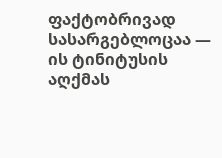ფაქტობრივად სასარგებლოცაა — ის ტინიტუსის აღქმას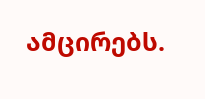ამცირებს.